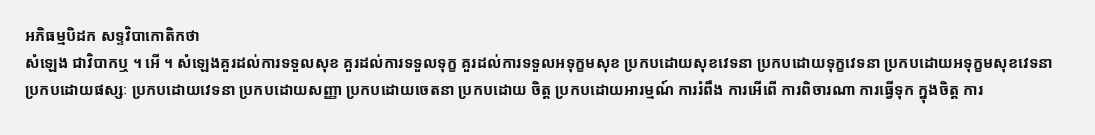អភិធម្មបិដក សទ្ទវិបាកោតិកថា
សំឡេង ជាវិបាកឬ ។ អើ ។ សំឡេងគួរដល់ការទទួលសុខ គួរដល់ការទទួលទុក្ខ គួរដល់ការទទួលអទុក្ខមសុខ ប្រកបដោយសុខវេទនា ប្រកបដោយទុក្ខវេទនា ប្រកបដោយអទុក្ខមសុខវេទនា ប្រកបដោយផស្សៈ ប្រកបដោយវេទនា ប្រកបដោយសញ្ញា ប្រកបដោយចេតនា ប្រកបដោយ ចិត្ត ប្រកបដោយអារម្មណ៍ ការរំពឹង ការអើពើ ការពិចារណា ការធ្វើទុក ក្នុងចិត្ត ការ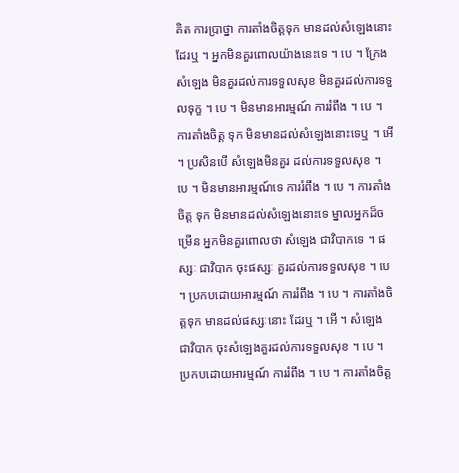គិត ការប្រាថ្នា ការតាំងចិត្តទុក មានដល់សំឡេងនោះដែរឬ ។ អ្នកមិនគួរពោលយ៉ាងនេះទេ ។ បេ ។ ក្រែងសំឡេង មិនគួរដល់ការទទួលសុខ មិនគួរដល់ការទទួលទុក្ខ ។ បេ ។ មិនមានអារម្មណ៍ ការរំពឹង ។ បេ ។ ការតាំងចិត្ត ទុក មិនមានដល់សំឡេងនោះទេឬ ។ អើ ។ ប្រសិនបើ សំឡេងមិនគួរ ដល់ការទទួលសុខ ។ បេ ។ មិនមានអារម្មណ៍ទេ ការរំពឹង ។ បេ ។ ការតាំងចិត្ត ទុក មិនមានដល់សំឡេងនោះទេ ម្នាលអ្នកដ៏ចម្រើន អ្នកមិនគួរពោលថា សំឡេង ជាវិបាកទេ ។ ផស្សៈ ជាវិបាក ចុះផស្សៈ គួរដល់ការទទួលសុខ ។ បេ ។ ប្រកបដោយអារម្មណ៍ ការរំពឹង ។ បេ ។ ការតាំងចិត្តទុក មានដល់ផស្សៈនោះ ដែរឬ ។ អើ ។ សំឡេង ជាវិបាក ចុះសំឡេងគួរដល់ការទទួលសុខ ។ បេ ។ ប្រកបដោយអារម្មណ៍ ការរំពឹង ។ បេ ។ ការតាំងចិត្ត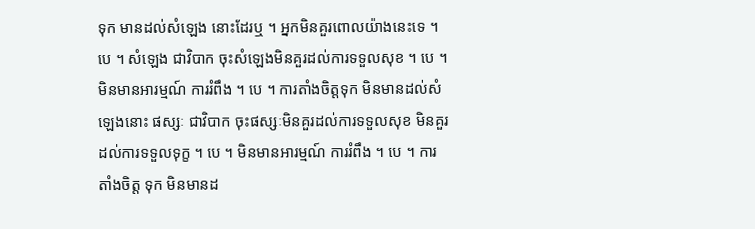ទុក មានដល់សំឡេង នោះដែរឬ ។ អ្នកមិនគួរពោលយ៉ាងនេះទេ ។ បេ ។ សំឡេង ជាវិបាក ចុះសំឡេងមិនគួរដល់ការទទួលសុខ ។ បេ ។ មិនមានអារម្មណ៍ ការរំពឹង ។ បេ ។ ការតាំងចិត្តទុក មិនមានដល់សំឡេងនោះ ផស្សៈ ជាវិបាក ចុះផស្សៈមិនគួរដល់ការទទួលសុខ មិនគួរ ដល់ការទទួលទុក្ខ ។ បេ ។ មិនមានអារម្មណ៍ ការរំពឹង ។ បេ ។ ការតាំងចិត្ត ទុក មិនមានដ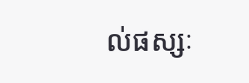ល់ផស្សៈ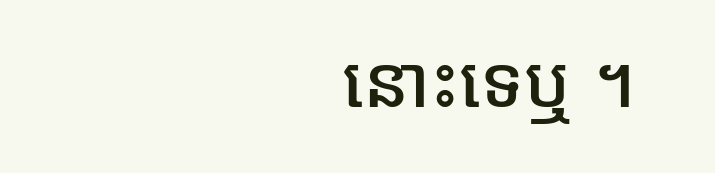នោះទេឬ ។